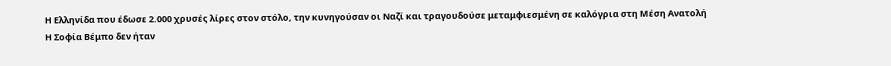Η Ελληνίδα που έδωσε 2.000 χρυσές λίρες στον στόλο, την κυνηγούσαν οι Ναζί και τραγουδούσε μεταμφιεσμένη σε καλόγρια στη Μέση Ανατολή
Η Σοφία Βέμπο δεν ήταν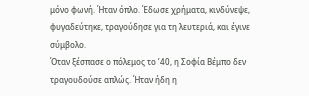μόνο φωνή. Ήταν όπλο. Έδωσε χρήματα, κινδύνεψε, φυγαδεύτηκε, τραγούδησε για τη λευτεριά, και έγινε σύμβολο.
Όταν ξέσπασε ο πόλεμος το ’40, η Σοφία Βέμπο δεν τραγουδούσε απλώς. Ήταν ήδη η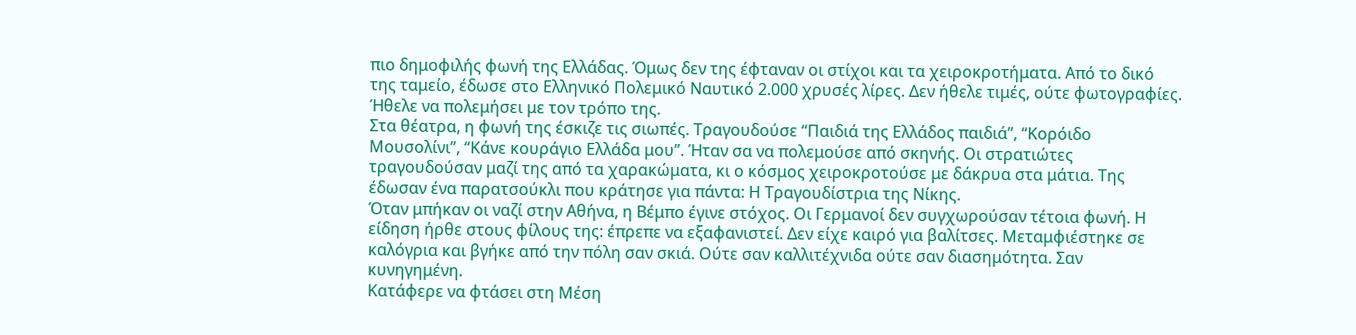πιο δημοφιλής φωνή της Ελλάδας. Όμως δεν της έφταναν οι στίχοι και τα χειροκροτήματα. Από το δικό της ταμείο, έδωσε στο Ελληνικό Πολεμικό Ναυτικό 2.000 χρυσές λίρες. Δεν ήθελε τιμές, ούτε φωτογραφίες. Ήθελε να πολεμήσει με τον τρόπο της.
Στα θέατρα, η φωνή της έσκιζε τις σιωπές. Τραγουδούσε “Παιδιά της Ελλάδος παιδιά”, “Κορόιδο Μουσολίνι”, “Κάνε κουράγιο Ελλάδα μου”. Ήταν σα να πολεμούσε από σκηνής. Οι στρατιώτες τραγουδούσαν μαζί της από τα χαρακώματα, κι ο κόσμος χειροκροτούσε με δάκρυα στα μάτια. Της έδωσαν ένα παρατσούκλι που κράτησε για πάντα: Η Τραγουδίστρια της Νίκης.
Όταν μπήκαν οι ναζί στην Αθήνα, η Βέμπο έγινε στόχος. Οι Γερμανοί δεν συγχωρούσαν τέτοια φωνή. Η είδηση ήρθε στους φίλους της: έπρεπε να εξαφανιστεί. Δεν είχε καιρό για βαλίτσες. Μεταμφιέστηκε σε καλόγρια και βγήκε από την πόλη σαν σκιά. Ούτε σαν καλλιτέχνιδα ούτε σαν διασημότητα. Σαν κυνηγημένη.
Κατάφερε να φτάσει στη Μέση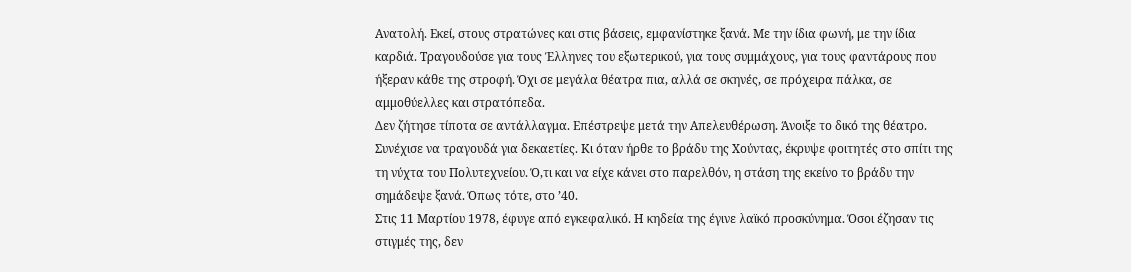Ανατολή. Εκεί, στους στρατώνες και στις βάσεις, εμφανίστηκε ξανά. Με την ίδια φωνή, με την ίδια καρδιά. Τραγουδούσε για τους Έλληνες του εξωτερικού, για τους συμμάχους, για τους φαντάρους που ήξεραν κάθε της στροφή. Όχι σε μεγάλα θέατρα πια, αλλά σε σκηνές, σε πρόχειρα πάλκα, σε αμμοθύελλες και στρατόπεδα.
Δεν ζήτησε τίποτα σε αντάλλαγμα. Επέστρεψε μετά την Απελευθέρωση. Άνοιξε το δικό της θέατρο. Συνέχισε να τραγουδά για δεκαετίες. Κι όταν ήρθε το βράδυ της Χούντας, έκρυψε φοιτητές στο σπίτι της τη νύχτα του Πολυτεχνείου. Ό,τι και να είχε κάνει στο παρελθόν, η στάση της εκείνο το βράδυ την σημάδεψε ξανά. Όπως τότε, στο ’40.
Στις 11 Μαρτίου 1978, έφυγε από εγκεφαλικό. Η κηδεία της έγινε λαϊκό προσκύνημα. Όσοι έζησαν τις στιγμές της, δεν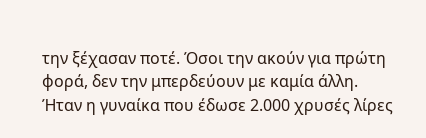την ξέχασαν ποτέ. Όσοι την ακούν για πρώτη φορά, δεν την μπερδεύουν με καμία άλλη.
Ήταν η γυναίκα που έδωσε 2.000 χρυσές λίρες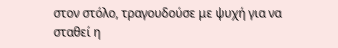στον στόλο, τραγουδούσε με ψυχή για να σταθεί η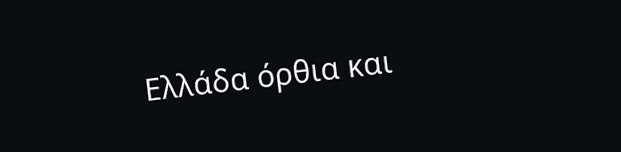Ελλάδα όρθια και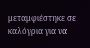μεταμφιέστηκε σε καλόγρια για να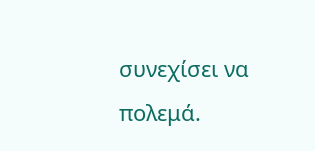συνεχίσει να πολεμά.